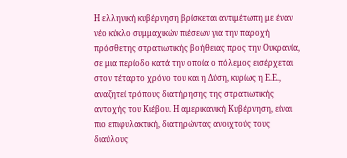Η ελληνική κυβέρνηση βρίσκεται αντιμέτωπη με έναν νέο κύκλο συμμαχικών πιέσεων για την παροχή πρόσθετης στρατιωτικής βοήθειας προς την Ουκρανία, σε μια περίοδο κατά την οποία ο πόλεμος εισέρχεται στον τέταρτο χρόνο του και η Δύση, κυρίως η Ε.Ε., αναζητεί τρόπους διατήρησης της στρατιωτικής αντοχής του Κιέβου. Η αμερικανική Κυβέρνηση, είναι πιο επιφυλακτική, διατηρώντας ανοιχτούς τους διαύλους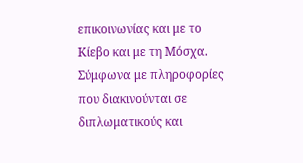επικοινωνίας και με το Κίεβο και με τη Μόσχα.
Σύμφωνα με πληροφορίες που διακινούνται σε διπλωματικούς και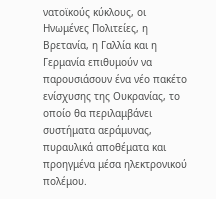νατοϊκούς κύκλους, οι Ηνωμένες Πολιτείες, η Βρετανία, η Γαλλία και η Γερμανία επιθυμούν να παρουσιάσουν ένα νέο πακέτο ενίσχυσης της Ουκρανίας, το οποίο θα περιλαμβάνει συστήματα αεράμυνας, πυραυλικά αποθέματα και προηγμένα μέσα ηλεκτρονικού πολέμου.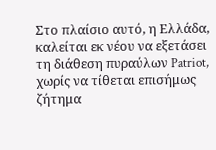Στο πλαίσιο αυτό, η Ελλάδα, καλείται εκ νέου να εξετάσει τη διάθεση πυραύλων Patriot, χωρίς να τίθεται επισήμως ζήτημα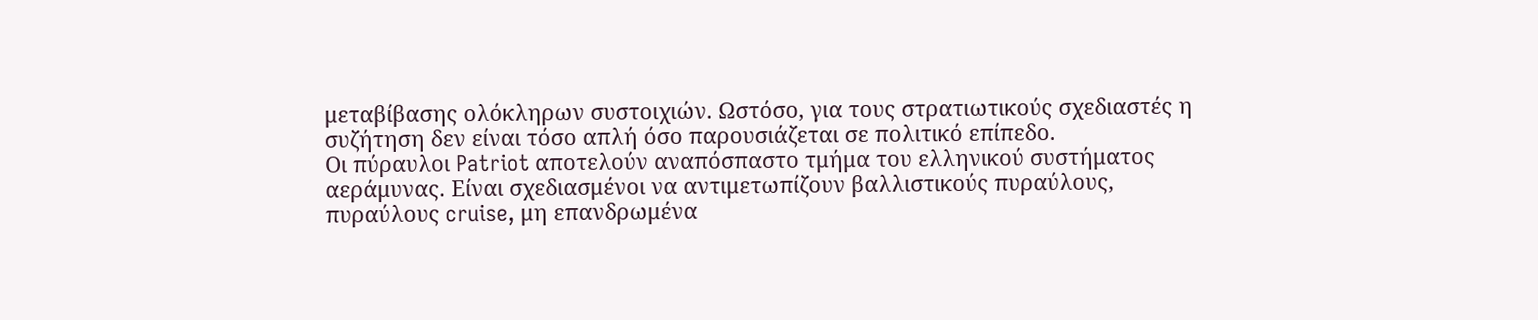μεταβίβασης ολόκληρων συστοιχιών. Ωστόσο, για τους στρατιωτικούς σχεδιαστές η συζήτηση δεν είναι τόσο απλή όσο παρουσιάζεται σε πολιτικό επίπεδο.
Οι πύραυλοι Patriot αποτελούν αναπόσπαστο τμήμα του ελληνικού συστήματος αεράμυνας. Είναι σχεδιασμένοι να αντιμετωπίζουν βαλλιστικούς πυραύλους, πυραύλους cruise, μη επανδρωμένα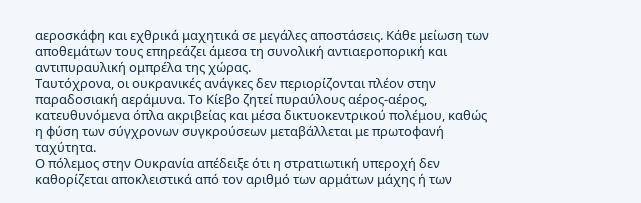αεροσκάφη και εχθρικά μαχητικά σε μεγάλες αποστάσεις. Κάθε μείωση των αποθεμάτων τους επηρεάζει άμεσα τη συνολική αντιαεροπορική και αντιπυραυλική ομπρέλα της χώρας.
Ταυτόχρονα, οι ουκρανικές ανάγκες δεν περιορίζονται πλέον στην παραδοσιακή αεράμυνα. Το Κίεβο ζητεί πυραύλους αέρος-αέρος, κατευθυνόμενα όπλα ακριβείας και μέσα δικτυοκεντρικού πολέμου, καθώς η φύση των σύγχρονων συγκρούσεων μεταβάλλεται με πρωτοφανή ταχύτητα.
Ο πόλεμος στην Ουκρανία απέδειξε ότι η στρατιωτική υπεροχή δεν καθορίζεται αποκλειστικά από τον αριθμό των αρμάτων μάχης ή των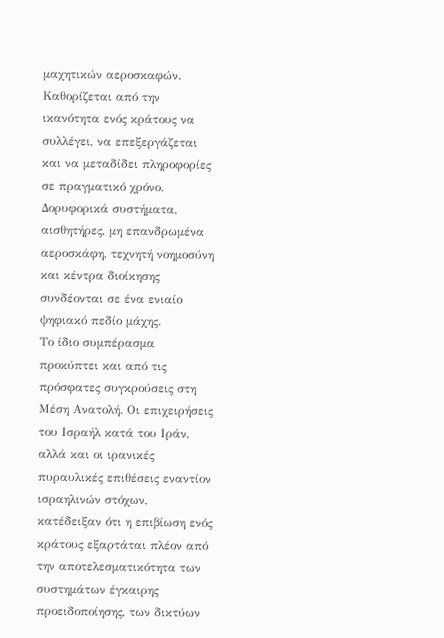μαχητικών αεροσκαφών. Καθορίζεται από την ικανότητα ενός κράτους να συλλέγει, να επεξεργάζεται και να μεταδίδει πληροφορίες σε πραγματικό χρόνο. Δορυφορικά συστήματα, αισθητήρες, μη επανδρωμένα αεροσκάφη, τεχνητή νοημοσύνη και κέντρα διοίκησης συνδέονται σε ένα ενιαίο ψηφιακό πεδίο μάχης.
Το ίδιο συμπέρασμα προκύπτει και από τις πρόσφατες συγκρούσεις στη Μέση Ανατολή. Οι επιχειρήσεις του Ισραήλ κατά του Ιράν, αλλά και οι ιρανικές πυραυλικές επιθέσεις εναντίον ισραηλινών στόχων, κατέδειξαν ότι η επιβίωση ενός κράτους εξαρτάται πλέον από την αποτελεσματικότητα των συστημάτων έγκαιρης προειδοποίησης, των δικτύων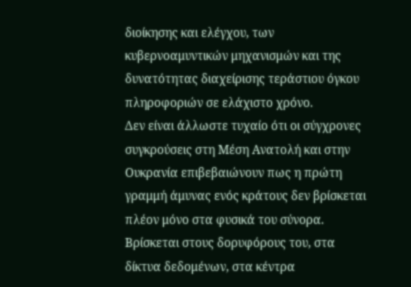διοίκησης και ελέγχου, των κυβερνοαμυντικών μηχανισμών και της δυνατότητας διαχείρισης τεράστιου όγκου πληροφοριών σε ελάχιστο χρόνο.
Δεν είναι άλλωστε τυχαίο ότι οι σύγχρονες συγκρούσεις στη Μέση Ανατολή και στην Ουκρανία επιβεβαιώνουν πως η πρώτη γραμμή άμυνας ενός κράτους δεν βρίσκεται πλέον μόνο στα φυσικά του σύνορα. Βρίσκεται στους δορυφόρους του, στα δίκτυα δεδομένων, στα κέντρα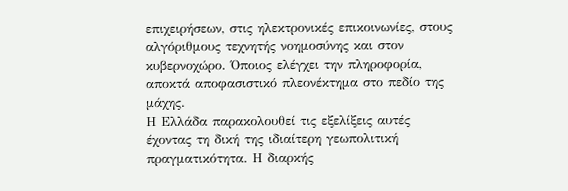επιχειρήσεων, στις ηλεκτρονικές επικοινωνίες, στους αλγόριθμους τεχνητής νοημοσύνης και στον κυβερνοχώρο. Όποιος ελέγχει την πληροφορία, αποκτά αποφασιστικό πλεονέκτημα στο πεδίο της μάχης.
Η Ελλάδα παρακολουθεί τις εξελίξεις αυτές έχοντας τη δική της ιδιαίτερη γεωπολιτική πραγματικότητα. Η διαρκής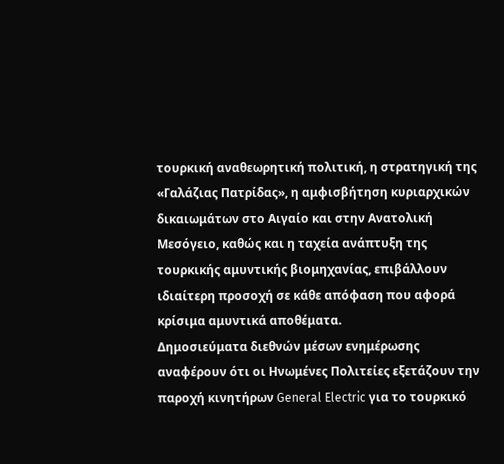τουρκική αναθεωρητική πολιτική, η στρατηγική της «Γαλάζιας Πατρίδας», η αμφισβήτηση κυριαρχικών δικαιωμάτων στο Αιγαίο και στην Ανατολική Μεσόγειο, καθώς και η ταχεία ανάπτυξη της τουρκικής αμυντικής βιομηχανίας, επιβάλλουν ιδιαίτερη προσοχή σε κάθε απόφαση που αφορά κρίσιμα αμυντικά αποθέματα.
Δημοσιεύματα διεθνών μέσων ενημέρωσης αναφέρουν ότι οι Ηνωμένες Πολιτείες εξετάζουν την παροχή κινητήρων General Electric για το τουρκικό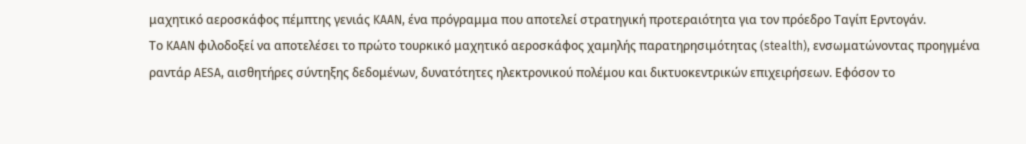μαχητικό αεροσκάφος πέμπτης γενιάς KAAN, ένα πρόγραμμα που αποτελεί στρατηγική προτεραιότητα για τον πρόεδρο Ταγίπ Ερντογάν.
Το KAAN φιλοδοξεί να αποτελέσει το πρώτο τουρκικό μαχητικό αεροσκάφος χαμηλής παρατηρησιμότητας (stealth), ενσωματώνοντας προηγμένα ραντάρ AESA, αισθητήρες σύντηξης δεδομένων, δυνατότητες ηλεκτρονικού πολέμου και δικτυοκεντρικών επιχειρήσεων. Εφόσον το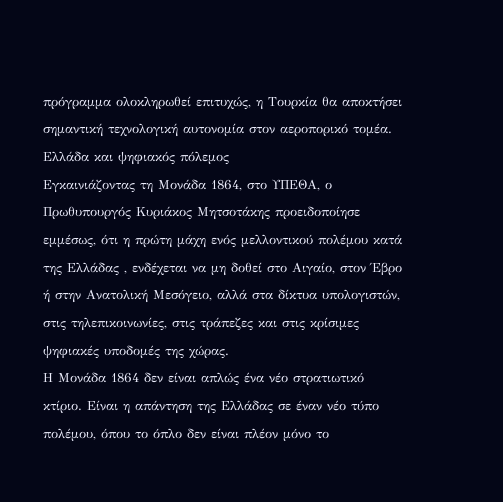πρόγραμμα ολοκληρωθεί επιτυχώς, η Τουρκία θα αποκτήσει σημαντική τεχνολογική αυτονομία στον αεροπορικό τομέα.
Ελλάδα και ψηφιακός πόλεμος
Εγκαινιάζοντας τη Μονάδα 1864, στο ΥΠΕΘΑ, ο Πρωθυπουργός Κυριάκος Μητσοτάκης προειδοποίησε εμμέσως, ότι η πρώτη μάχη ενός μελλοντικού πολέμου κατά της Ελλάδας , ενδέχεται να μη δοθεί στο Αιγαίο, στον Έβρο ή στην Ανατολική Μεσόγειο, αλλά στα δίκτυα υπολογιστών, στις τηλεπικοινωνίες, στις τράπεζες και στις κρίσιμες ψηφιακές υποδομές της χώρας.
Η Μονάδα 1864 δεν είναι απλώς ένα νέο στρατιωτικό κτίριο. Είναι η απάντηση της Ελλάδας σε έναν νέο τύπο πολέμου, όπου το όπλο δεν είναι πλέον μόνο το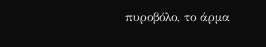πυροβόλο, το άρμα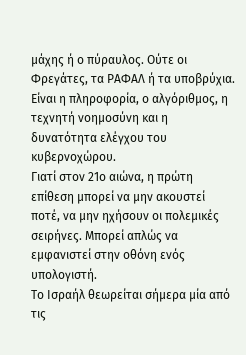μάχης ή ο πύραυλος. Ούτε οι Φρεγάτες, τα ΡΑΦΑΛ ή τα υποβρύχια.
Είναι η πληροφορία, ο αλγόριθμος, η τεχνητή νοημοσύνη και η δυνατότητα ελέγχου του κυβερνοχώρου.
Γιατί στον 21ο αιώνα, η πρώτη επίθεση μπορεί να μην ακουστεί ποτέ, να μην ηχήσουν οι πολεμικές σειρήνες. Μπορεί απλώς να εμφανιστεί στην οθόνη ενός υπολογιστή.
Το Ισραήλ θεωρείται σήμερα μία από τις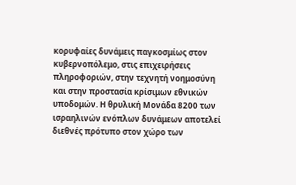κορυφαίες δυνάμεις παγκοσμίως στον κυβερνοπόλεμο, στις επιχειρήσεις πληροφοριών, στην τεχνητή νοημοσύνη και στην προστασία κρίσιμων εθνικών υποδομών. Η θρυλική Μονάδα 8200 των ισραηλινών ενόπλων δυνάμεων αποτελεί διεθνές πρότυπο στον χώρο των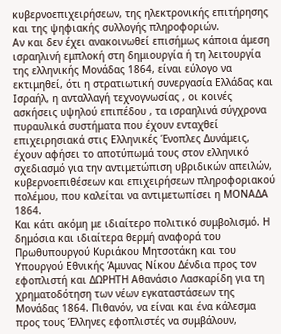κυβερνοεπιχειρήσεων, της ηλεκτρονικής επιτήρησης και της ψηφιακής συλλογής πληροφοριών.
Αν και δεν έχει ανακοινωθεί επισήμως κάποια άμεση ισραηλινή εμπλοκή στη δημιουργία ή τη λειτουργία της ελληνικής Μονάδας 1864, είναι εύλογο να εκτιμηθεί, ότι η στρατιωτική συνεργασία Ελλάδας και Ισραήλ, η ανταλλαγή τεχνογνωσίας , οι κοινές ασκήσεις υψηλού επιπέδου , τα ισραηλινά σύγχρονα πυραυλικά συστήματα που έχουν ενταχθεί επιχειρησιακά στις Ελληνικές Ένοπλες Δυνάμεις, έχουν αφήσει το αποτύπωμά τους στον ελληνικό σχεδιασμό για την αντιμετώπιση υβριδικών απειλών, κυβερνοεπιθέσεων και επιχειρήσεων πληροφοριακού πολέμου, που καλείται να αντιμετωπίσει η ΜΟΝΑΔΑ 1864.
Και κάτι ακόμη με ιδιαίτερο πολιτικό συμβολισμό. Η δημόσια και ιδιαίτερα θερμή αναφορά του Πρωθυπουργού Κυριάκου Μητσοτάκη και του Υπουργού Εθνικής Άμυνας Νίκου Δένδια προς τον εφοπλιστή και ΔΩΡΗΤΗ Αθανάσιο Λασκαρίδη για τη χρηματοδότηση των νέων εγκαταστάσεων της Μονάδας 1864. Πιθανόν, να είναι και ένα κάλεσμα προς τους Έλληνες εφοπλιστές να συμβάλουν,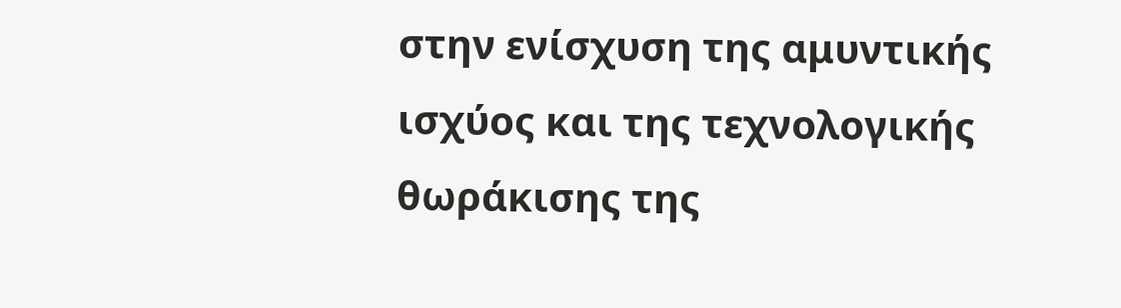στην ενίσχυση της αμυντικής ισχύος και της τεχνολογικής θωράκισης της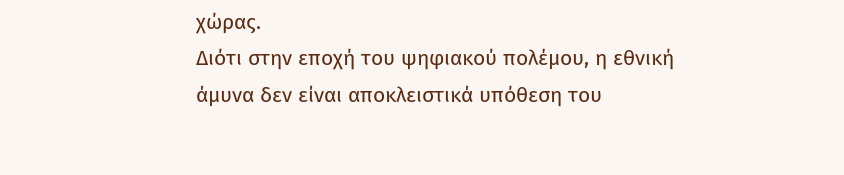χώρας.
Διότι στην εποχή του ψηφιακού πολέμου, η εθνική άμυνα δεν είναι αποκλειστικά υπόθεση του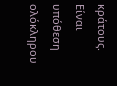κράτους. Είναι υπόθεση ολόκληρου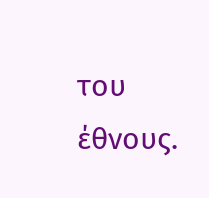του έθνους.